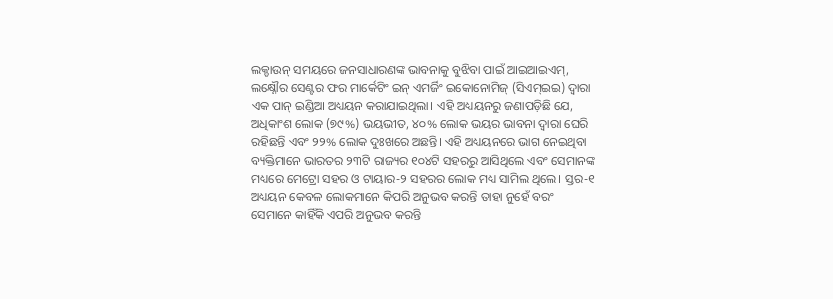ଲକ୍ଡାଉନ୍ ସମୟରେ ଜନସାଧାରଣଙ୍କ ଭାବନାକୁ ବୁଝିବା ପାଇଁ ଆଇଆଇଏମ୍, ଲକ୍ଷ୍ନୌର ସେଣ୍ଟର ଫର ମାର୍କେଟିଂ ଇନ୍ ଏମର୍ଜିଂ ଇକୋନୋମିଜ୍ (ସିଏମ୍ଇଇ) ଦ୍ୱାରା ଏକ ପାନ୍ ଇଣ୍ଡିଆ ଅଧ୍ୟୟନ କରାଯାଇଥିଲା। ଏହି ଅଧ୍ୟୟନରୁ ଜଣାପଡ଼ିଛି ଯେ, ଅଧିକାଂଶ ଲୋକ (୭୯%) ଭୟଭୀତ, ୪୦% ଲୋକ ଭୟର ଭାବନା ଦ୍ୱାରା ଘେରି ରହିଛନ୍ତି ଏବଂ ୨୨% ଲୋକ ଦୁଃଖରେ ଅଛନ୍ତି। ଏହି ଅଧ୍ୟୟନରେ ଭାଗ ନେଇଥିବା ବ୍ୟକ୍ତିମାନେ ଭାରତର ୨୩ଟି ରାଜ୍ୟର ୧୦୪ଟି ସହରରୁ ଆସିଥିଲେ ଏବଂ ସେମାନଙ୍କ ମଧ୍ୟରେ ମେଟ୍ରୋ ସହର ଓ ଟାୟାର-୨ ସହରର ଲୋକ ମଧ୍ୟ ସାମିଲ ଥିଲେ। ସ୍ତର-୧ ଅଧ୍ୟୟନ କେବଳ ଲୋକମାନେ କିପରି ଅନୁଭବ କରନ୍ତି ତାହା ନୁହେଁ ବରଂ ସେମାନେ କାହିଁକି ଏପରି ଅନୁଭବ କରନ୍ତି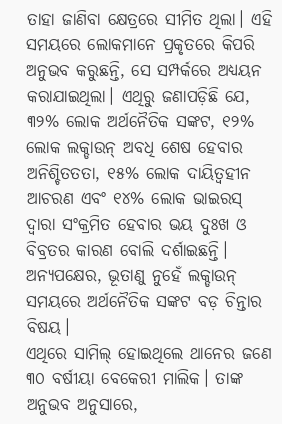ତାହା ଜାଣିବା କ୍ଷେତ୍ରରେ ସୀମିତ ଥିଲା। ଏହି ସମୟରେ ଲୋକମାନେ ପ୍ରକୃତରେ କିପରି ଅନୁଭବ କରୁଛନ୍ତି, ସେ ସମ୍ପର୍କରେ ଅଧ୍ୟୟନ କରାଯାଇଥିଲା। ଏଥିରୁ ଜଣାପଡ଼ିଛି ଯେ, ୩୨% ଲୋକ ଅର୍ଥନୈତିକ ସଙ୍କଟ, ୧୨% ଲୋକ ଲକ୍ଡାଉନ୍ ଅବଧି ଶେଷ ହେବାର ଅନିଶ୍ଚିତତତା, ୧୫% ଲୋକ ଦାୟିତ୍ୱହୀନ ଆଚରଣ ଏବଂ ୧୪% ଲୋକ ଭାଇରସ୍ ଦ୍ବାରା ସଂକ୍ରମିତ ହେବାର ଭୟ ଦୁଃଖ ଓ ବିବ୍ରତର କାରଣ ବୋଲି ଦର୍ଶାଇଛନ୍ତି। ଅନ୍ୟପକ୍ଷେର, ଭୂତାଣୁ ନୁହେଁ ଲକ୍ଡାଉନ୍ ସମୟରେ ଅର୍ଥନୈତିକ ସଙ୍କଟ ବଡ଼ ଚିନ୍ତାର ବିଷୟ।
ଏଥିରେ ସାମିଲ୍ ହୋଇଥିଲେ ଥାନେର ଜଣେ ୩୦ ବର୍ଷୀୟା ବେକେରୀ ମାଲିକ। ତାଙ୍କ ଅନୁଭବ ଅନୁସାରେ,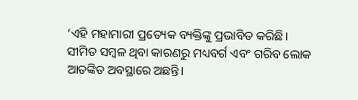‘ଏହି ମହାମାରୀ ପ୍ରତ୍ୟେକ ବ୍ୟକ୍ତିଙ୍କୁ ପ୍ରଭାବିତ କରିଛି। ସୀମିତ ସମ୍ବଳ ଥିବା କାରଣରୁ ମଧ୍ୟବର୍ଗ ଏବଂ ଗରିବ ଲୋକ ଆତଙ୍କିତ ଅବସ୍ଥାରେ ଅଛନ୍ତି।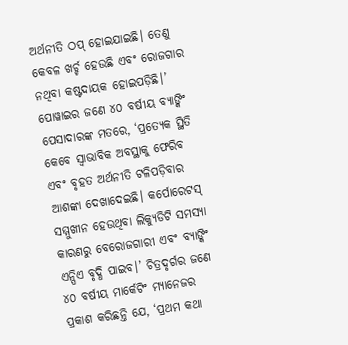ଅର୍ଥନୀତି ଠପ୍ ହୋଇଯାଇଛି। ତେଣୁ କେବଳ ଖର୍ଚ୍ଚ ହେଉଛି ଏବଂ ରୋଜଗାର ନଥିବା କଷ୍ଟଦାୟକ ହୋଇପଡ଼ିଛି।’ ପୋୱାଇର ଜଣେ ୪୦ ବର୍ଷୀୟ ବ୍ୟାଙ୍କିଂ ପେସାଦାରଙ୍କ ମତରେ, ‘ପ୍ରତ୍ୟେକ ସ୍ଥିତି କେବେ ସ୍ବାଭାବିକ ଅବସ୍ଥାକୁ ଫେରିବ ଏବଂ ବୃହତ ଅର୍ଥନୀତି ଟଳିପଡ଼ିବାର ଆଶଙ୍କା ଦେଖାଦେଇଛି। କର୍ପୋରେଟସ୍ ସମ୍ମୁଖୀନ ହେଉଥିବା ଲିକ୍ୟୁଡିଟି ସମସ୍ୟା କାରଣରୁ ବେରୋଜଗାରୀ ଏବଂ ବ୍ୟାଙ୍କିଂ ଏନ୍ପିଏ ବୃଦ୍ଧି ପାଇବ।’ ଚିତ୍ରଦୃର୍ଗର ଜଣେ ୪୦ ବର୍ଷୀୟ ମାର୍କେଟିଂ ମ୍ୟାନେଜର ପ୍ରକାଶ କରିଛନ୍ତି ଯେ, ‘ପ୍ରଥମ କଥା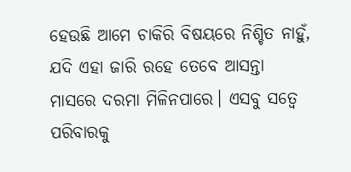ହେଉଛି ଆମେ ଚାକିରି ବିଷୟରେ ନିଶ୍ଚିତ ନାହୁଁ, ଯଦି ଏହା ଜାରି ରହେ ତେବେ ଆସନ୍ତା ମାସରେ ଦରମା ମିଳିନପାରେ। ଏସବୁ ସତ୍ୱେ ପରିବାରକୁ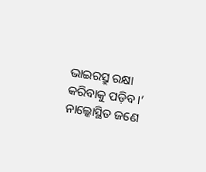ଭାଇରସ୍ରୁ ରକ୍ଷା କରିବାକୁ ପଡ଼ିବ।’ ନାଲ୍କୋସ୍ଥିତ ଜଣେ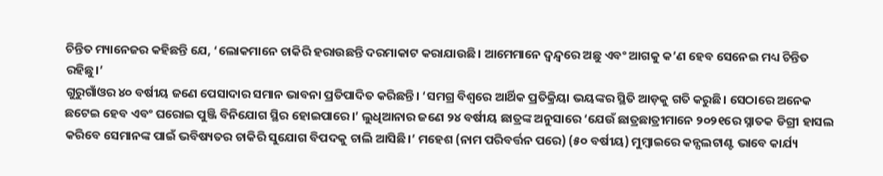ଚିନ୍ତିତ ମ୍ୟାନେଜର କହିଛନ୍ତି ଯେ, ‘ଲୋକମାନେ ଚାକିରି ହରାଉଛନ୍ତି ଦରମାକାଟ କରାଯାଉଛି। ଆମେମାନେ ଦ୍ୱନ୍ଦ୍ୱରେ ଅଛୁ ଏବଂ ଆଗକୁ କ’ଣ ହେବ ସେନେଇ ମଧ୍ୟ ଚିନ୍ତିତ ରହିଛୁ।’
ଗୁରୁଗାଁଓର ୪୦ ବର୍ଷୀୟ ଜଣେ ପେସାଦାର ସମାନ ଭାବନା ପ୍ରତିପାଦିତ କରିଛନ୍ତି। ‘ସମଗ୍ର ବିଶ୍ୱରେ ଆର୍ଥିକ ପ୍ରତିକ୍ରିୟା ଭୟଙ୍କର ସ୍ଥିତି ଆଡ଼କୁ ଗତି କରୁଛି। ସେଠାରେ ଅନେକ ଛଟେଇ ହେବ ଏବଂ ଘରୋଇ ପୁଞ୍ଜି ବିନିଯୋଗ ସ୍ଥିର ହୋଇପାରେ।’ ଲୁଧିଆନାର ଜଣେ ୨୪ ବର୍ଷୀୟ ଛାତ୍ରଙ୍କ ଅନୁସାରେ ‘ଯେଉଁ ଛାତ୍ରଛାତ୍ରୀମାନେ ୨୦୨୧ରେ ସ୍ନାତକ ଡିଗ୍ରୀ ହାସଲ କରିବେ ସେମାନଙ୍କ ପାଇଁ ଭବିଷ୍ୟତର ଚାକିରି ସୁଯୋଗ ବିପଦକୁ ଚାଲି ଆସିଛି।’ ମହେଶ (ନାମ ପରିବର୍ତ୍ତନ ପରେ) (୫୦ ବର୍ଷୀୟ) ମୁମ୍ବାଇରେ କନ୍ସଲଟାଣ୍ଟ ଭାବେ କାର୍ଯ୍ୟ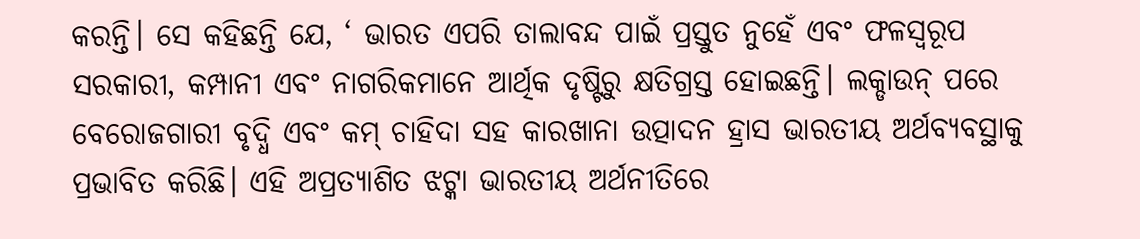କରନ୍ତି। ସେ କହିଛନ୍ତି ଯେ, ‘ ଭାରତ ଏପରି ତାଲାବନ୍ଦ ପାଇଁ ପ୍ରସ୍ତୁତ ନୁହେଁ ଏବଂ ଫଳସ୍ବରୂପ ସରକାରୀ, କମ୍ପାନୀ ଏବଂ ନାଗରିକମାନେ ଆର୍ଥିକ ଦୃଷ୍ଟିରୁ କ୍ଷତିଗ୍ରସ୍ତ ହୋଇଛନ୍ତି। ଲକ୍ଡାଉନ୍ ପରେ ବେରୋଜଗାରୀ ବୃଦ୍ଧି ଏବଂ କମ୍ ଚାହିଦା ସହ କାରଖାନା ଉତ୍ପାଦନ ହ୍ରାସ ଭାରତୀୟ ଅର୍ଥବ୍ୟବସ୍ଥାକୁ ପ୍ରଭାବିତ କରିଛି। ଏହି ଅପ୍ରତ୍ୟାଶିତ ଝଟ୍କା ଭାରତୀୟ ଅର୍ଥନୀତିରେ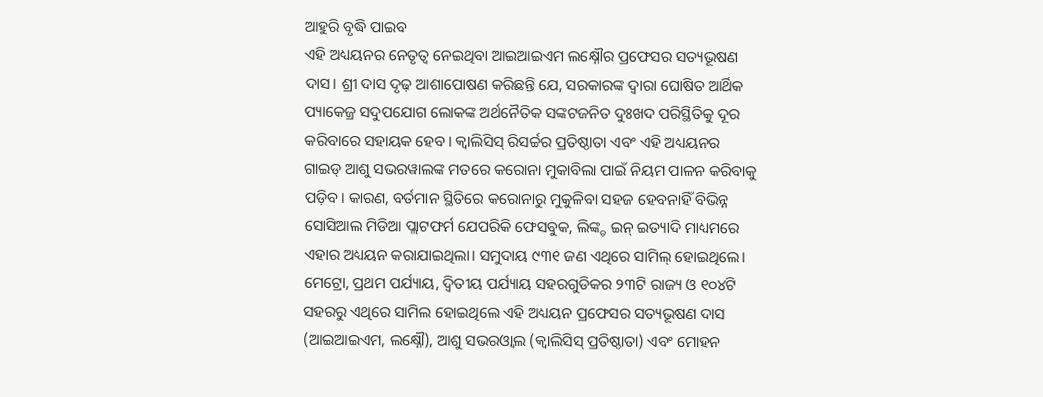ଆହୁରି ବୃଦ୍ଧି ପାଇବ
ଏହି ଅଧ୍ୟୟନର ନେତୃତ୍ୱ ନେଇଥିବା ଆଇଆଇଏମ ଲକ୍ଷ୍ନୌର ପ୍ରଫେସର ସତ୍ୟଭୂଷଣ ଦାସ। ଶ୍ରୀ ଦାସ ଦୃଢ଼ ଆଶାପୋଷଣ କରିଛନ୍ତି ଯେ, ସରକାରଙ୍କ ଦ୍ୱାରା ଘୋଷିତ ଆର୍ଥିକ ପ୍ୟାକେଜ୍ର ସଦୁପଯୋଗ ଲୋକଙ୍କ ଅର୍ଥନୈତିକ ସଙ୍କଟଜନିତ ଦୁଃଖଦ ପରିସ୍ଥିତିକୁ ଦୂର କରିବାରେ ସହାୟକ ହେବ। କ୍ୱାଲିସିସ୍ ରିସର୍ଚ୍ଚର ପ୍ରତିଷ୍ଠାତା ଏବଂ ଏହି ଅଧ୍ୟୟନର ଗାଇଡ୍ ଆଶୁ ସଭରୱାଲଙ୍କ ମତରେ କରୋନା ମୁକାବିଲା ପାଇଁ ନିୟମ ପାଳନ କରିବାକୁ ପଡ଼ିବ। କାରଣ, ବର୍ତମାନ ସ୍ଥିତିରେ କରୋନାରୁ ମୁକୁଳିବା ସହଜ ହେବନାହିଁ ବିଭିନ୍ନ ସୋସିଆଲ ମିଡିଆ ପ୍ଲାଟଫର୍ମ ଯେପରିକି ଫେସବୁକ, ଲିଙ୍କ୍ଡ ଇନ୍ ଇତ୍ୟାଦି ମାଧ୍ୟମରେ ଏହାର ଅଧ୍ୟୟନ କରାଯାଇଥିଲା। ସମୁଦାୟ ୯୩୧ ଜଣ ଏଥିରେ ସାମିଲ୍ ହୋଇଥିଲେ। ମେଟ୍ରୋ, ପ୍ରଥମ ପର୍ଯ୍ୟାୟ, ଦ୍ୱିତୀୟ ପର୍ଯ୍ୟାୟ ସହରଗୁଡିକର ୨୩ଟି ରାଜ୍ୟ ଓ ୧୦୪ଟି ସହରରୁ ଏଥିରେ ସାମିଲ ହୋଇଥିଲେ ଏହି ଅଧ୍ୟୟନ ପ୍ରଫେସର ସତ୍ୟଭୂଷଣ ଦାସ (ଆଇଆଇଏମ, ଲକ୍ଷ୍ନୌ), ଆଶୁ ସଭରଓ୍ୱାଲ (କ୍ୱାଲିସିସ୍ ପ୍ରତିଷ୍ଠାତା) ଏବଂ ମୋହନ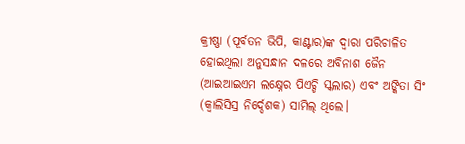କ୍ରୀଷ୍ଣା (ପୂର୍ବତନ ଭିପି, କାଣ୍ଟାର)ଙ୍କ ଦ୍ୱାରା ପରିଚାଳିତ ହୋଇଥିଲା ଅନୁସନ୍ଧାନ ଦଳରେ ଅବିନାଶ ଜୈନ (ଆଇଆଇଏମ ଲକ୍ଷ୍ନେର ପିଏଚ୍ଡି ସ୍କଲାର) ଏବଂ ଅଙ୍କିତା ସିଂ (କ୍ୱାଲିସିସ୍ର ନିର୍ଦ୍ଦେଶକ) ସାମିଲ୍ ଥିଲେ।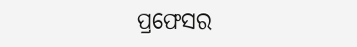ପ୍ରଫେସର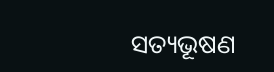ସତ୍ୟଭୂଷଣ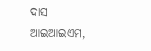ଦାସ
ଆଇଆଇଏମ,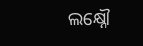ଲକ୍ଷ୍ନୌ